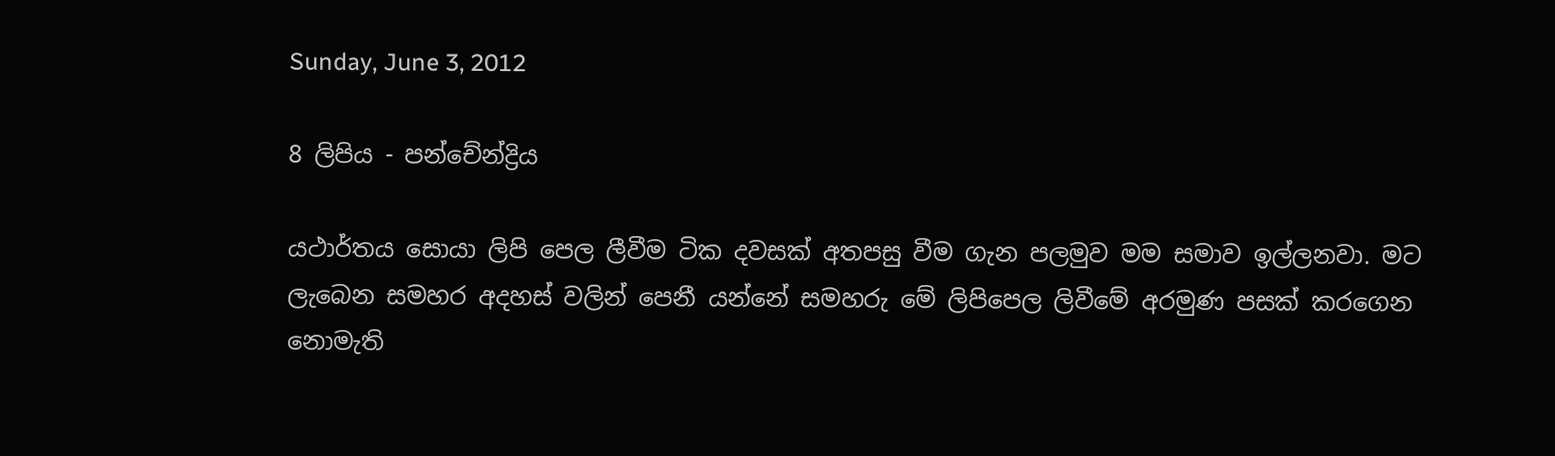Sunday, June 3, 2012

8 ලිපිය - පන්චේන්ද්‍රිය

යථාර්තය සොයා ලිපි පෙල ලීවීම ටික දවසක් අතපසු වීම ගැන පලමුව මම සමාව ඉල්ලනවා. මට ලැබෙන සමහර අදහස් වලින් පෙනී යන්නේ සමහරු මේ ලිපිපෙල ලිවීමේ අරමුණ පසක් කරගෙන නොමැති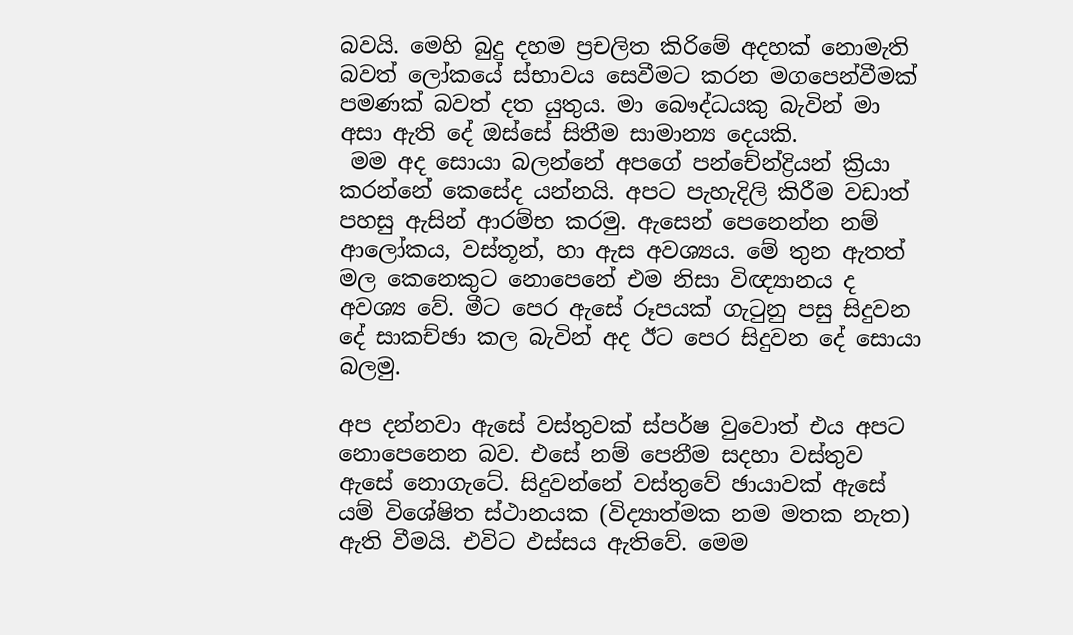බවයි. මෙහි බුදු දහම ප්‍රචලිත කිරිමේ අදහක් නොමැති බවත් ලෝකයේ ස්භාවය සෙවීමට කරන මගපෙන්වීමක් පමණක් බවත් දත යුතුය. මා බෞද්ධයකු බැවින් මා අසා ඇති දේ ඔස්සේ සිතීම සාමාන්‍ය දෙයකි.
 මම අද සොයා බලන්නේ අපගේ පන්චේන්ද්‍රියන් ක්‍රියා කරන්නේ කෙසේද යන්නයි. අපට පැහැදිලි කිරීම වඩාත් පහසු ඇසින් ආරම්භ කරමු. ඇසෙන් පෙනෙන්න නම් ආලෝකය, වස්තූන්, හා ඇස අවශ්‍යය. මේ තුන ඇතත් මල කෙනෙකුට නොපෙනේ එම නිසා විඥ්‍යානය ද අවශ්‍ය වේ. මීට පෙර ඇසේ රූපයක් ගැටුනු පසු සිදුවන දේ සාකච්ඡා කල බැවින් අද ඊට පෙර සිදුවන දේ සොයා බලමු.

අප දන්නවා ඇසේ වස්තුවක් ස්පර්ෂ වුවොත් එය අපට නොපෙනෙන බව. එසේ නම් පෙනීම සදහා වස්තුව ඇසේ නොගැටේ. සිදුවන්නේ වස්තුවේ ඡායාවක් ඇසේ යම් විශේෂිත ස්ථානයක (විද්‍යාත්මක නම මතක නැත) ඇති වීමයි. එවිට ඵස්සය ඇතිවේ. මෙම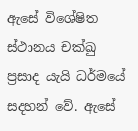ඇසේ විශේෂිත ස්ථානය චක්ඛු ප්‍රසාද යැයි ධර්මයේ සදහන් වේ. ඇසේ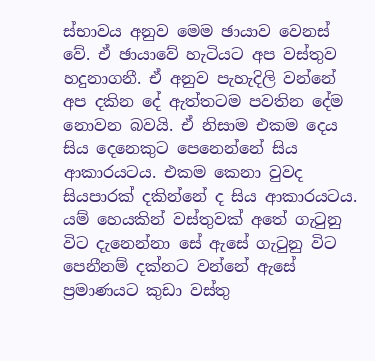ස්භාවය අනුව මෙම ඡායාව වෙනස් වේ. ඒ ඡායාවේ හැටියට අප වස්තුව හදුනාගනී. ඒ අනුව පැහැදිලි වන්නේ අප දකින දේ ඇත්තටම පවතින දේම නොවන බවයි. ඒ නිසාම එකම දෙය සිය දෙනෙකුට පෙනෙන්නේ සිය ආකාරයටය. එකම කෙනා වුවද සියපාරක් දකින්නේ ද සිය ආකාරයටය. යම් හෙයකින් වස්තුවක් අතේ ගැටුනු විට දැනෙන්නා සේ ඇසේ ගැටුනු විට පෙනීනම් දක්නට වන්නේ ඇසේ ප්‍රමාණයට කුඩා වස්තු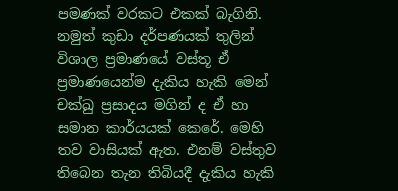පමණක් වරකට එකක් බැගිනි. නමුත් කුඩා දර්පණයක් තුලින් විශාල ප්‍රමාණයේ වස්තූ ඒ ප්‍රමාණයෙන්ම දැකිය හැකි මෙන් චක්ඛු ප්‍රසාදය මගින් ද ඒ හා සමාන කාර්යයක් කෙරේ. මෙහි තව වාසියක් ඇත. එනම් වස්තුව තිබෙන තැන තිබියදී දැකිය හැකි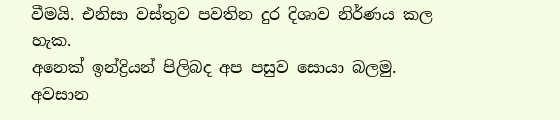වීමයි. එනිසා වස්තුව පවතින දුර දිශාව නිර්ණය කල හැක.
අනෙක් ඉන්ද්‍රියන් පිලිබද අප පසුව සොයා බලමු. අවසාන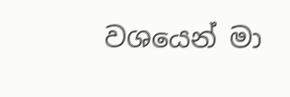වශයෙන් මා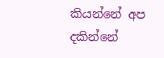කියන්නේ අප දකින්නේ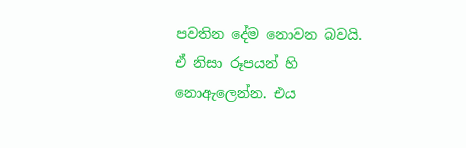පවතින දේම නොවන බවයි. ඒ නිසා රූපයන් හි නොඇලෙන්න. එය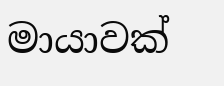මායාවක්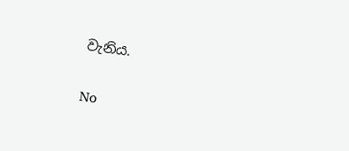වැනිය.

No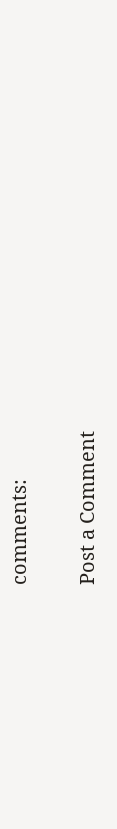comments:

Post a Comment